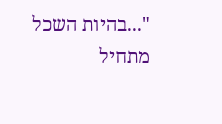"...בהיות השכל מתחיל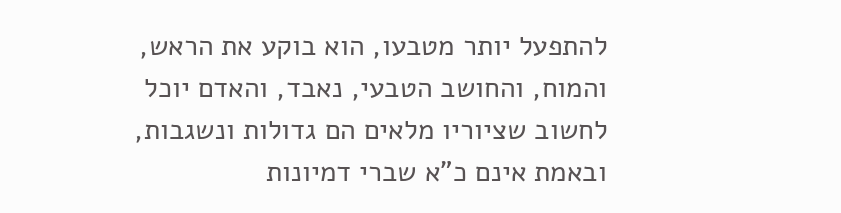להתפעל יותר מטבעו, הוא בוקע את הראש, והמוח, והחושב הטבעי, נאבד, והאדם יוכל לחשוב שציוריו מלאים הם גדולות ונשגבות, ובאמת אינם כ"א שברי דמיונות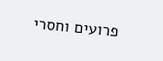פרועים וחסרי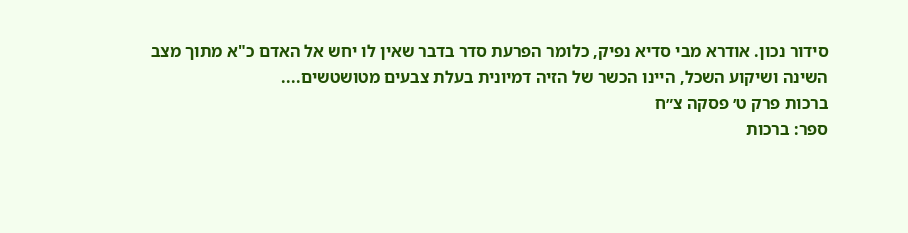סידור נכון. אודרא מבי סדיא נפיק, כלומר הפרעת סדר בדבר שאין לו יחש אל האדם כ"א מתוך מצב השינה ושיקוע השכל, היינו הכשר של הזיה דמיונית בעלת צבעים מטושטשים....
ברכות פרק ט׳ פסקה צ״ח
ספר: ברכות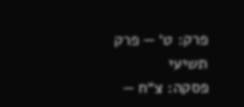פרק: ט׳ — פרק תשיעי
פסקה: צ״ח —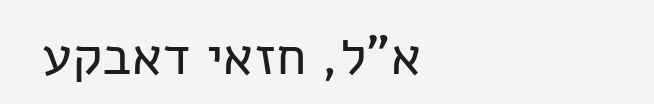א"ל, חזאי דאבקע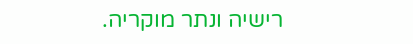רישיה ונתר מוקריה.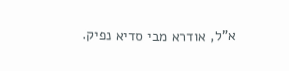א"ל, אודרא מבי סדיא נפיק.